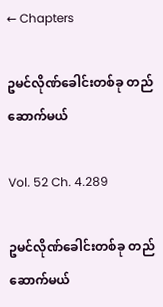← Chapters

ဥမင်လိုဏ်ခေါင်းတစ်ခု တည်ဆောက်မယ်

Vol. 52 Ch. 4.289

ဥမင်လိုဏ်ခေါင်းတစ်ခု တည်ဆောက်မယ်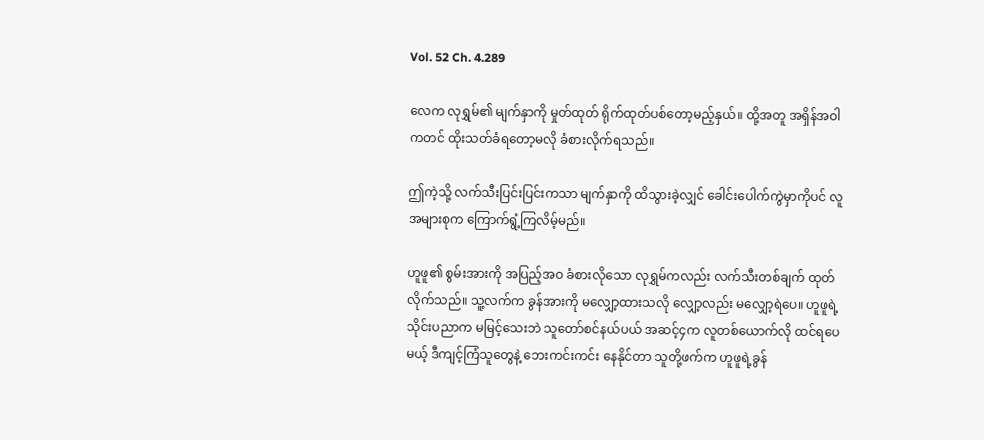Vol. 52 Ch. 4.289

လေက လုရွှမ်၏ မျက်နှာကို မှုတ်ထုတ် ရိုက်ထုတ်ပစ်တော့မည့်နှယ်။ ထို့အတူ အရှိန်အဝါကတင် ထိုးသတ်ခံရတော့မလို ခံစားလိုက်ရသည်။

ဤကဲ့သို့ လက်သီးပြင်းပြင်းကသာ မျက်နှာကို ထိသွားခဲ့လျှင် ခေါင်းပေါက်ကွဲမှာကိုပင် လူအများစုက ကြောက်ရွံ့ကြလိမ့်မည်။

ဟူဖူ၏ စွမ်းအားကို အပြည့်အဝ ခံစားလိုသော လုရွှမ်ကလည်း လက်သီးတစ်ချက် ထုတ်လိုက်သည်။ သူ့လက်က ခွန်အားကို မလျှော့ထားသလို လျှော့လည်း မလျှော့ရဲပေ။ ဟူဖူရဲ့ သိုင်းပညာက မမြင့်သေးဘဲ သူတော်စင်နယ်ပယ် အဆင့်၄က လူတစ်ယောက်လို ထင်ရပေမယ့် ဒီကျင့်ကြံသူတွေနဲ့ ဘေးကင်းကင်း နေနိုင်တာ သူတို့ဖက်က ဟူဖူရဲ့ခွန်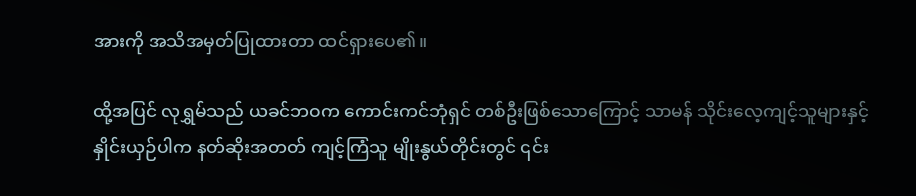အားကို အသိအမှတ်ပြုထားတာ ထင်ရှားပေ၏။

ထို့အပြင် လုရွှမ်သည် ယခင်ဘဝက ကောင်းကင်ဘုံရှင် တစ်ဦးဖြစ်သောကြောင့် သာမန် သိုင်းလေ့ကျင့်သူများနှင့် နှိုင်းယှဉ်ပါက နတ်ဆိုးအတတ် ကျင့်ကြံသူ မျိုးနွယ်တိုင်းတွင် ၎င်း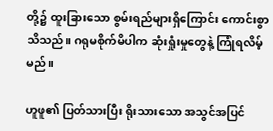တို့၌ ထူးခြားသော စွမ်းရည်များရှိကြောင်း ကောင်းစွာသိသည်။ ဂရုမစိုက်မိပါက ဆုံးရှုံးမှုတွေနဲ့ ကြုံရလိမ့်မည်။

ဟူဖူ၏ ပြတ်သားပြီး ရိုးသားသော အသွင်အပြင်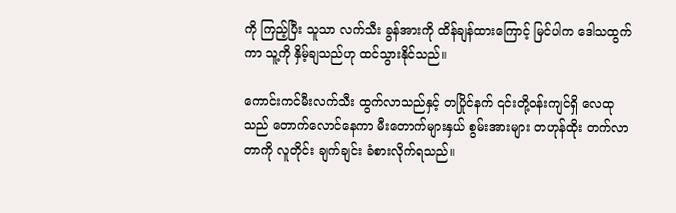ကို ကြည့်ပြီး သူသာ လက်သီး ခွန်အားကို ထိန်ချန်ထားကြောင့် မြင်ပါက ဒေါသထွက်ကာ သူ့ကို နှိမ့်ချသည်ဟု ထင်သွားနိုင်သည်။

ကောင်းကင်မီးလက်သီး ထွက်လာသည်နှင့် တပြိုင်နက် ၎င်းတို့ဝန်းကျင်ရှိ လေထုသည် တောက်လောင်နေကာ မီးတောက်များနှယ် စွမ်းအားများ တဟုန်ထိုး တက်လာတာကို လူတိုင်း ချက်ချင်း ခံစားလိုက်ရသည်။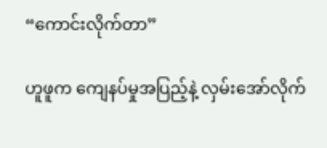“ကောင်းလိုက်တာ”

ဟူဖူက ကျေနပ်မှုအပြည့်နဲ့ လှမ်းအော်လိုက်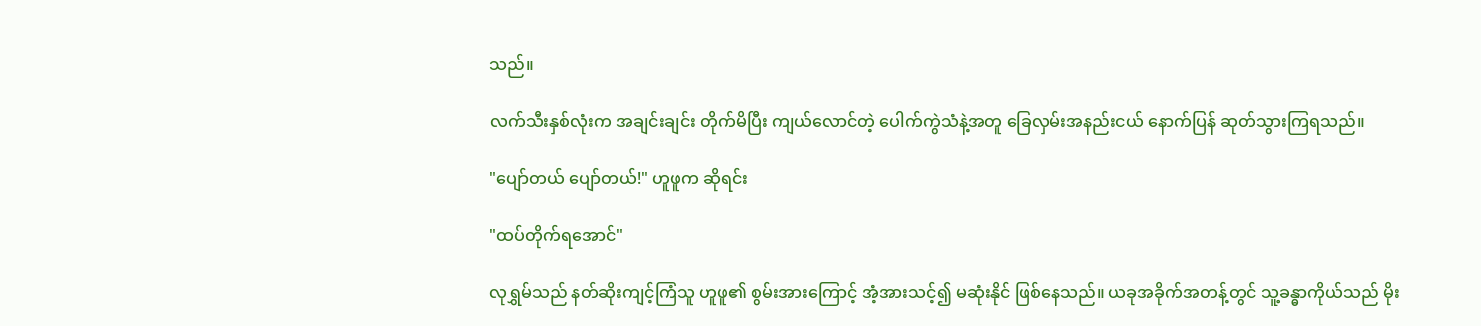သည်။

လက်သီးနှစ်လုံးက အချင်းချင်း တိုက်မိပြီး ကျယ်လောင်တဲ့ ပေါက်ကွဲသံနဲ့အတူ ခြေလှမ်းအနည်းငယ် နောက်ပြန် ဆုတ်သွားကြရသည်။

"ပျော်တယ် ပျော်တယ်!" ဟူဖူက ဆိုရင်း

"ထပ်တိုက်ရအောင်"

လုရွှမ်သည် နတ်ဆိုးကျင့်ကြံသူ ဟူဖူ၏ စွမ်းအားကြောင့် အံ့အားသင့်၍ မဆုံးနိုင် ဖြစ်နေသည်။ ယခုအခိုက်အတန့်တွင် သူ့ခန္ဓာကိုယ်သည် မိုး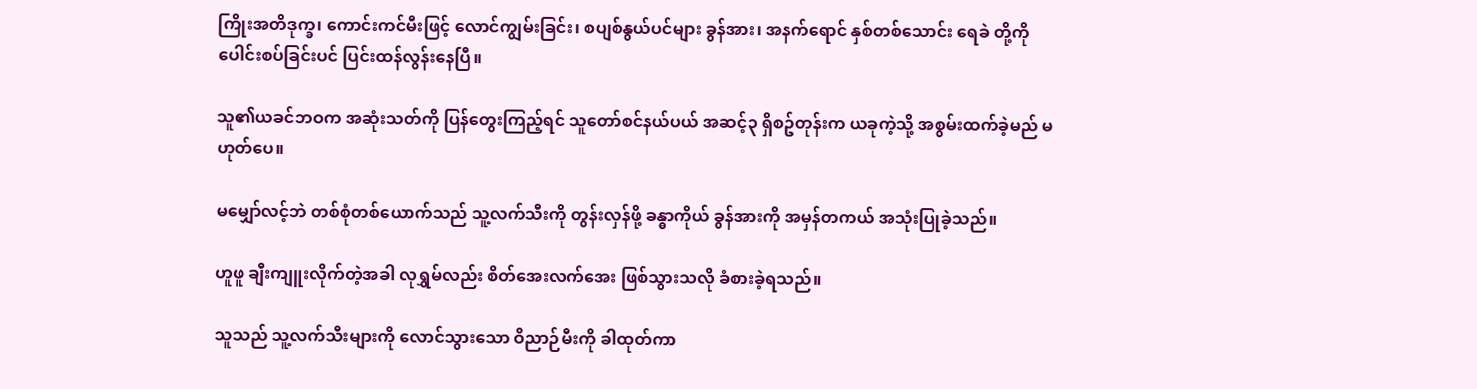ကြိုးအတိဒုက္ခ၊ ကောင်းကင်မီးဖြင့် လောင်ကျွမ်းခြင်း၊ စပျစ်နွယ်ပင်များ ခွန်အား၊ အနက်ရောင် နှစ်တစ်သောင်း ရေခဲ တို့ကို ပေါင်းစပ်ခြင်းပင် ပြင်းထန်လွန်းနေပြီ။

သူ၏ယခင်ဘဝက အဆုံးသတ်ကို ပြန်တွေးကြည့်ရင် သူတော်စင်နယ်ပယ် အဆင့်၃ ရှိစဥ်တုန်းက ယခုကဲ့သို့ အစွမ်းထက်ခဲ့မည် မဟုတ်ပေ။

မမျှော်လင့်ဘဲ တစ်စုံတစ်ယောက်သည် သူ့လက်သီးကို တွန်းလှန်ဖို့ ခန္ဓာကိုယ် ခွန်အားကို အမှန်တကယ် အသုံးပြုခဲ့သည်။

ဟူဖူ ချီးကျူးလိုက်တဲ့အခါ လုရွှမ်လည်း စိတ်အေးလက်အေး ဖြစ်သွားသလို ခံစားခဲ့ရသည်။

သူသည် သူ့လက်သီးများကို လောင်သွားသော ဝိညာဉ်မီးကို ခါထုတ်ကာ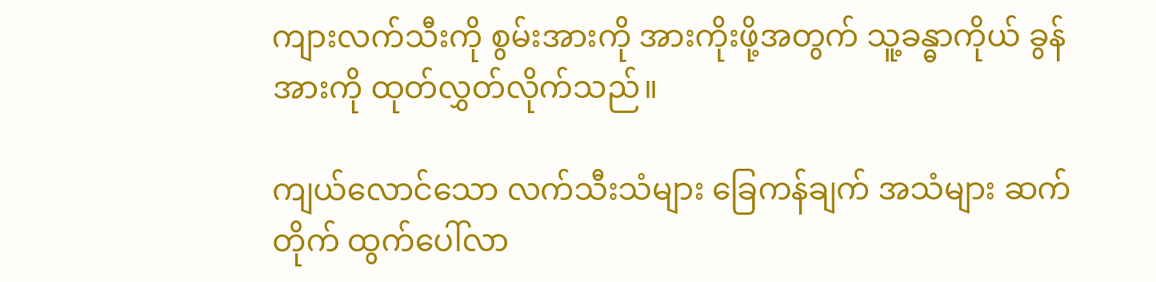ကျားလက်သီးကို စွမ်းအားကို အားကိုးဖို့အတွက် သူ့ခန္ဓာကိုယ် ခွန်အားကို ထုတ်လွှတ်လိုက်သည်။

ကျယ်လောင်သော လက်သီးသံများ ခြေကန်ချက် အသံများ ဆက်တိုက် ထွက်ပေါ်လာ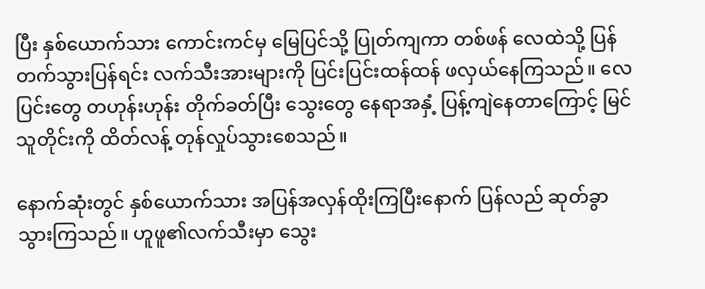ပြီး နှစ်ယောက်သား ကောင်းကင်မှ မြေပြင်သို့ ပြုတ်ကျကာ တစ်ဖန် လေထဲသို့ ပြန်တက်သွားပြန်ရင်း လက်သီးအားများကို ပြင်းပြင်းထန်ထန် ဖလှယ်နေကြသည်။ လေပြင်းတွေ တဟုန်းဟုန်း တိုက်ခတ်ပြီး သွေးတွေ နေရာအနှံ့ ပြန့်ကျဲနေတာကြောင့် မြင်သူတိုင်းကို ထိတ်လန့် တုန်လှုပ်သွားစေသည်။

နောက်ဆုံးတွင် နှစ်ယောက်သား အပြန်အလှန်ထိုးကြပြီးနောက် ပြန်လည် ဆုတ်ခွာသွားကြသည်။ ဟူဖူ၏လက်သီးမှာ သွေး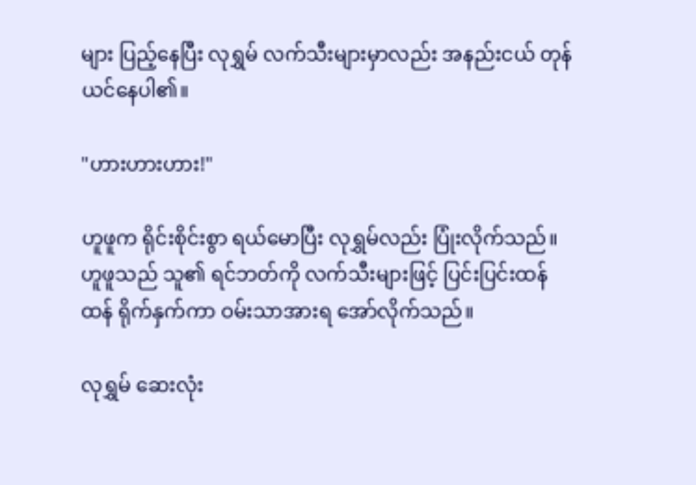များ ပြည့်နေပြီး လုရွှမ် လက်သီးများမှာလည်း အနည်းငယ် တုန်ယင်နေပါ၏။

"ဟားဟားဟား!"

ဟူဖူက ရိုင်းစိုင်းစွာ ရယ်မောပြီး လုရွှမ်လည်း ပြုံးလိုက်သည်။ ဟူဖူသည် သူ၏ ရင်ဘတ်ကို လက်သီးများဖြင့် ပြင်းပြင်းထန်ထန် ရိုက်နှက်ကာ ဝမ်းသာအားရ အော်လိုက်သည်။

လုရွှမ် ဆေးလုံး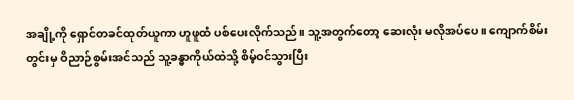အချို့ကို ရှောင်တခင်ထုတ်ယူကာ ဟူဖူထံ ပစ်ပေးလိုက်သည်။ သူ့အတွက်တော့ ဆေးလုံး မလိုအပ်ပေ။ ကျောက်စိမ်းတွင်းမှ ဝိညာဉ်စွမ်းအင်သည် သူ့ခန္ဓာကိုယ်ထဲသို့ စိမ့်ဝင်သွားပြီး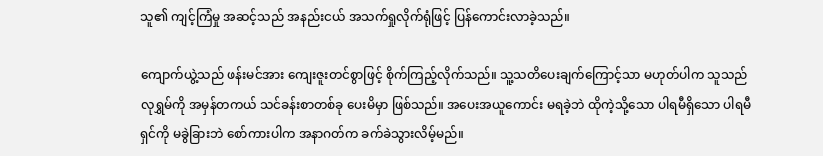သူ၏ ကျင့်ကြံမှု အဆင့်သည် အနည်းငယ် အသက်ရှုလိုက်ရုံဖြင့် ပြန်ကောင်းလာခဲ့သည်။

ကျောက်ယွဲ့သည် ဖန်းမင်အား ကျေးဇူးတင်စွာဖြင့် စိုက်ကြည့်လိုက်သည်။ သူ့သတိပေးချက်ကြောင့်သာ မဟုတ်ပါက သူသည် လုရွှမ်ကို အမှန်တကယ် သင်ခန်းစာတစ်ခု ပေးမိမှာ ဖြစ်သည်။ အပေးအယူကောင်း မရခဲ့ဘဲ ထိုကဲ့သို့သော ပါရမီရှိသော ပါရမီရှင်ကို မခွဲခြားဘဲ စော်ကားပါက အနာဂတ်က ခက်ခဲသွားလိမ့်မည်။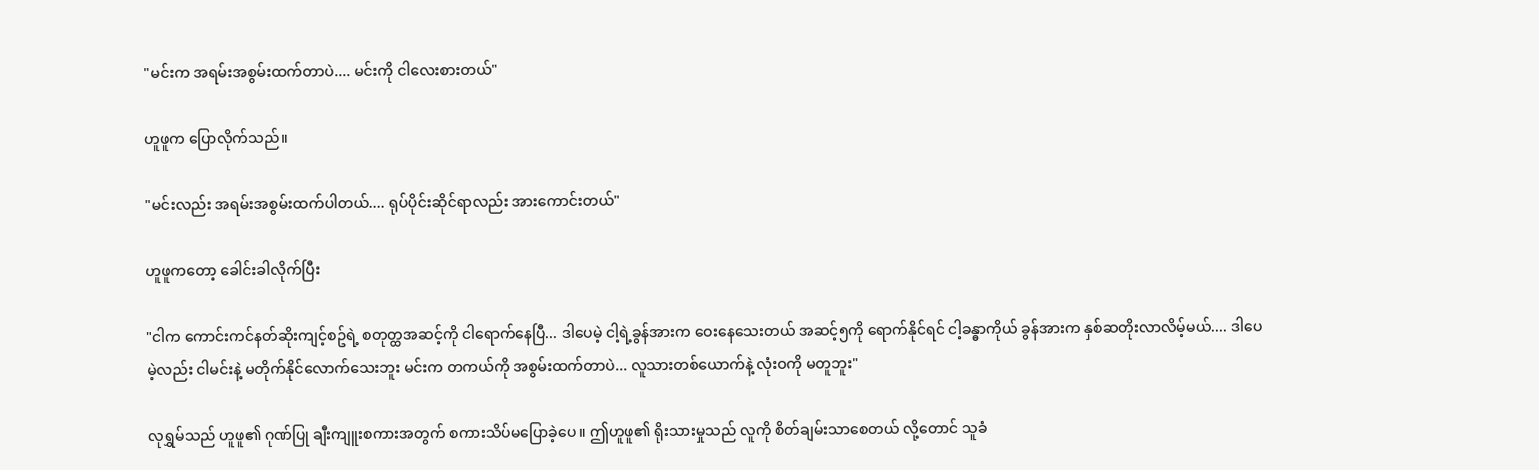"မင်းက အရမ်းအစွမ်းထက်တာပဲ.... မင်းကို ငါလေးစားတယ်"

ဟူဖူက ပြောလိုက်သည်။

"မင်းလည်း အရမ်းအစွမ်းထက်ပါတယ်.... ရုပ်ပိုင်းဆိုင်ရာလည်း အားကောင်းတယ်"

ဟူဖူကတော့ ခေါင်းခါလိုက်ပြီး

"ငါက ကောင်းကင်နတ်ဆိုးကျင့်စဥ်ရဲ့ စတုတ္ထအဆင့်ကို ငါရောက်နေပြီ... ဒါပေမဲ့ ငါ့ရဲ့ခွန်အားက ဝေးနေသေးတယ် အဆင့်၅ကို ရောက်နိုင်ရင် ငါ့ခန္ဓာကိုယ် ခွန်အားက နှစ်ဆတိုးလာလိမ့်မယ်.... ဒါပေမဲ့လည်း ငါမင်းနဲ့ မတိုက်နိုင်လောက်သေးဘူး မင်းက တကယ်ကို အစွမ်းထက်တာပဲ... လူသားတစ်ယောက်နဲ့ လုံးဝကို မတူဘူး"

လုရွှမ်သည် ဟူဖူ၏ ဂုဏ်ပြု ချီးကျူးစကားအတွက် စကားသိပ်မပြောခဲ့ပေ။ ဤဟူဖူ၏ ရိုးသားမှုသည် လူကို စိတ်ချမ်းသာစေတယ် လို့တောင် သူခံ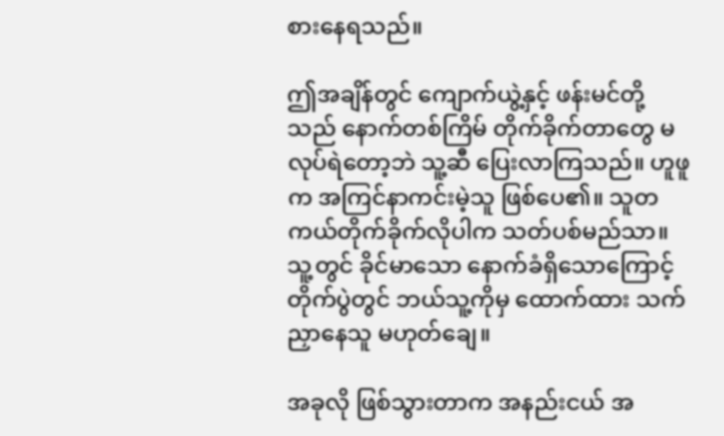စားနေရသည်။

ဤအချိန်တွင် ကျောက်ယွဲ့နှင့် ဖန်းမင်တို့သည် နောက်တစ်ကြိမ် တိုက်ခိုက်တာတွေ မလုပ်ရဲတော့ဘဲ သူ့ဆီ ပြေးလာကြသည်။ ဟူဖူက အကြင်နာကင်းမဲ့သူ ဖြစ်ပေ၏။ သူတကယ်တိုက်ခိုက်လိုပါက သတ်ပစ်မည်သာ။ သူ့တွင် ခိုင်မာသော နောက်ခံရှိသောကြောင့် တိုက်ပွဲတွင် ဘယ်သူ့ကိုမှ ထောက်ထား သက်ညှာနေသူ မဟုတ်ချေ။

အခုလို ဖြစ်သွားတာက အနည်းငယ် အ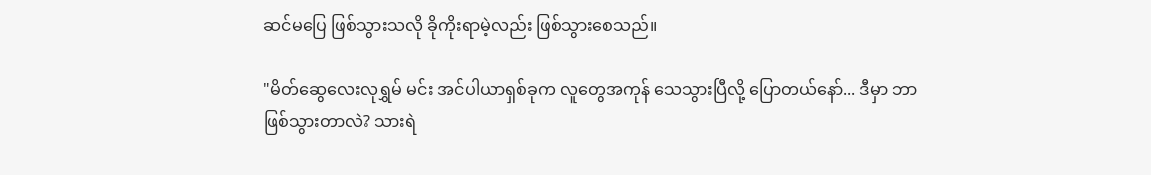ဆင်မပြေ ဖြစ်သွားသလို ခိုကိုးရာမဲ့လည်း ဖြစ်သွားစေသည်။

"မိတ်ဆွေလေးလုရွှမ် မင်း အင်ပါယာရှစ်ခုက လူတွေအကုန် သေသွားပြီလို့ ပြောတယ်နော်... ဒီမှာ ဘာဖြစ်သွားတာလဲ? သားရဲ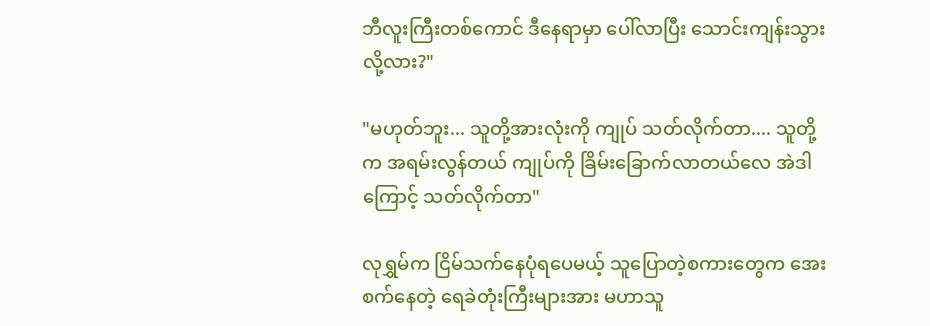ဘီလူးကြီးတစ်ကောင် ဒီနေရာမှာ ပေါ်လာပြီး သောင်းကျန်းသွားလို့လား?"

"မဟုတ်ဘူး... သူတို့အားလုံးကို ကျုပ် သတ်လိုက်တာ.... သူတို့က အရမ်းလွန်တယ် ကျုပ်ကို ခြိမ်းခြောက်လာတယ်လေ အဲဒါကြောင့် သတ်လိုက်တာ"

လုရွှမ်က ငြိမ်သက်နေပုံရပေမယ့် သူပြောတဲ့စကားတွေက အေးစက်နေတဲ့ ရေခဲတုံးကြီးများအား မဟာသူ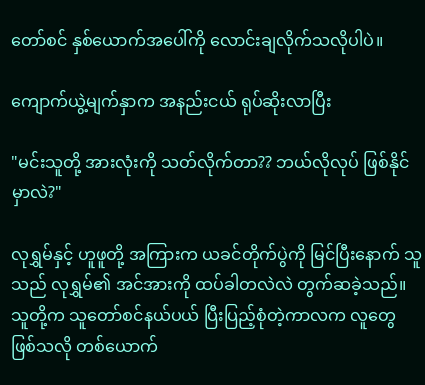တော်စင် နှစ်ယောက်အပေါ်ကို လောင်းချလိုက်သလိုပါပဲ။

ကျောက်ယွဲ့မျက်နှာက အနည်းငယ် ရုပ်ဆိုးလာပြီး

"မင်းသူတို့ အားလုံးကို သတ်လိုက်တာ?? ဘယ်လိုလုပ် ဖြစ်နိုင်မှာလဲ?"

လုရွှမ်နှင့် ဟူဖူတို့ အကြားက ယခင်တိုက်ပွဲကို မြင်ပြီးနောက် သူသည် လုရွှမ်၏ အင်အားကို ထပ်ခါတလဲလဲ တွက်ဆခဲ့သည်။ သူတို့က သူတော်စင်နယ်ပယ် ပြီးပြည့်စုံတဲ့ကာလက လူတွေ ဖြစ်သလို တစ်ယောက်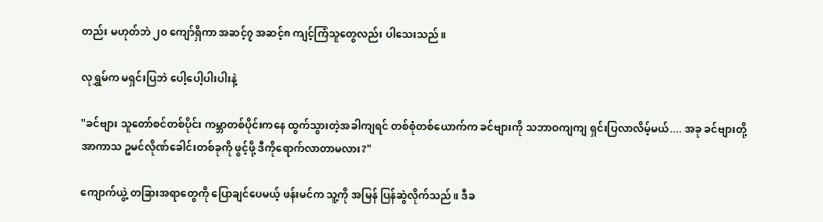တည်း မဟုတ်ဘဲ ၂၀ ကျော်ရှိကာ အဆင့်၇ အဆင့်၈ ကျင့်ကြံသူတွေလည်း ပါသေးသည်။

လုရွှမ်က မရှင်းပြဘဲ ပေါ့ပေါ့ပါးပါးနဲ့

"ခင်ဗျား သူတော်စင်တစ်ပိုင်း ကမ္ဘာတစ်ပိုင်းကနေ ထွက်သွားတဲ့အခါကျရင် တစ်စုံတစ်ယောက်က ခင်ဗျားကို သဘာဝကျကျ ရှင်းပြလာလိမ့်မယ်.... အခု ခင်ဗျားတို့ အာကာသ ဥမင်လိုဏ်ခေါင်းတစ်ခုကို ဖွင့်ဖို့ ဒီကိုရောက်လာတာမလား?"

ကျောက်ယွဲ့ တခြားအရာတွေကို ပြောချင်ပေမယ့် ဖန်းမင်က သူ့ကို အမြန် ပြန်ဆွဲလိုက်သည်။ ဒီခ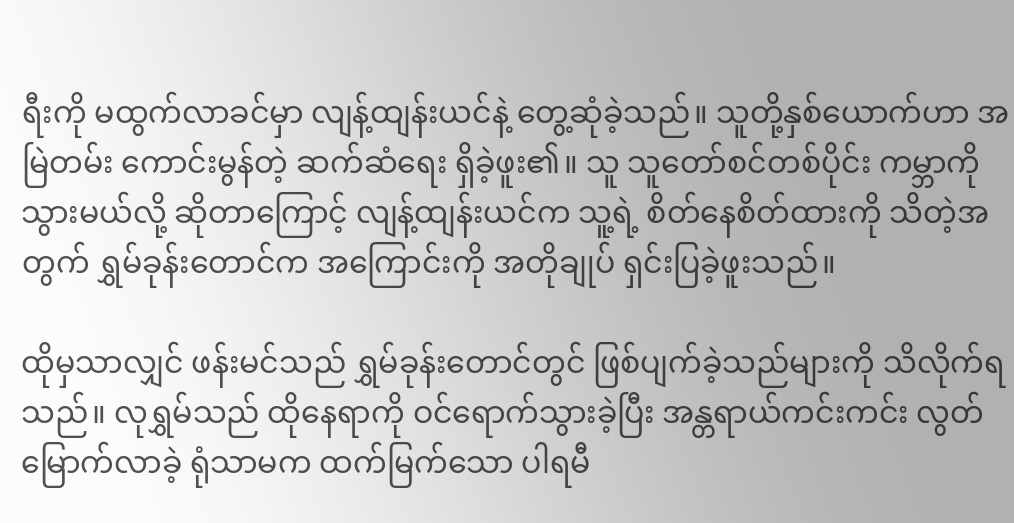ရီးကို မထွက်လာခင်မှာ လျန့်ထျန်းယင်နဲ့ တွေ့ဆုံခဲ့သည်။ သူတို့နှစ်ယောက်ဟာ အမြဲတမ်း ကောင်းမွန်တဲ့ ဆက်ဆံရေး ရှိခဲ့ဖူး၏။ သူ သူတော်စင်တစ်ပိုင်း ကမ္ဘာကို သွားမယ်လို့ ဆိုတာကြောင့် လျန့်ထျန်းယင်က သူ့ရဲ့ စိတ်နေစိတ်ထားကို သိတဲ့အတွက် ရွှမ်ခုန်းတောင်က အကြောင်းကို အတိုချုပ် ရှင်းပြခဲ့ဖူးသည်။

ထိုမှသာလျှင် ဖန်းမင်သည် ရွှမ်ခုန်းတောင်တွင် ဖြစ်ပျက်ခဲ့သည်များကို သိလိုက်ရသည်။ လုရွှမ်သည် ထိုနေရာကို ဝင်ရောက်သွားခဲ့ပြီး အန္တရာယ်ကင်းကင်း လွတ်မြောက်လာခဲ့ ရုံသာမက ထက်မြက်သော ပါရမီ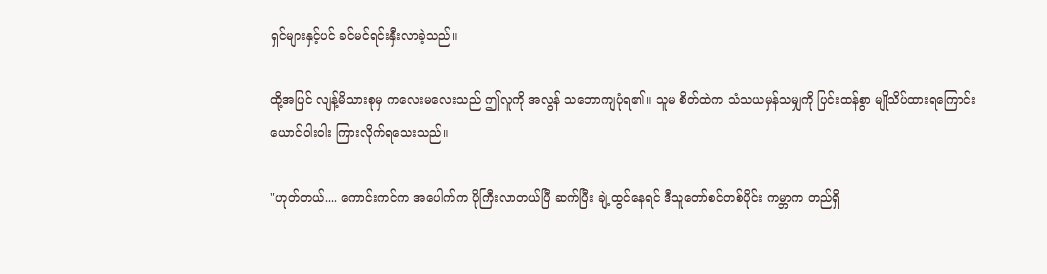ရှင်များနှင့်ပင် ခင်မင်ရင်းနှီးလာခဲ့သည်။

ထို့အပြင် လျန့်မိသားစုမှ ကလေးမလေးသည် ဤလူကို အလွန် သဘောကျပုံရ၏။ သူမ စိတ်ထဲက သံသယမှန်သမျှကို ပြင်းထန်စွာ မျိုသိပ်ထားရကြောင်း ယောင်ဝါးဝါး ကြားလိုက်ရသေးသည်။

"ဟုတ်တယ်.... ကောင်းကင်က အပေါက်က ပိုကြီးလာတယ်ပြီ ဆက်ပြီး ချဲ့ထွင်နေရင် ဒီသူတော်စင်တစ်ပိုင်း ကမ္ဘာက တည်ရှိ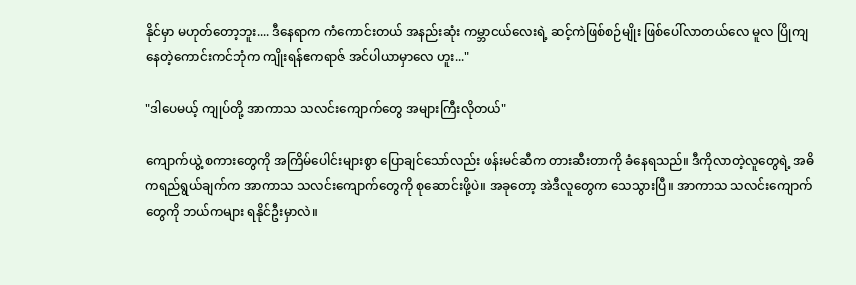နိုင်မှာ မဟုတ်တော့ဘူး.... ဒီနေရာက ကံကောင်းတယ် အနည်းဆုံး ကမ္ဘာငယ်လေးရဲ့ ဆင့်ကဲဖြစ်စဉ်မျိုး ဖြစ်ပေါ်လာတယ်လေ မူလ ပြိုကျနေတဲ့ကောင်းကင်ဘုံက ကျိုးရန်ဧကရာဇ် အင်ပါယာမှာလေ ဟူး..."

"ဒါပေမယ့် ကျုပ်တို့ အာကာသ သလင်းကျောက်တွေ အများကြီးလိုတယ်"

ကျောက်ယွဲ့ စကားတွေကို အကြိမ်ပေါင်းများစွာ ပြောချင်သော်လည်း ဖန်းမင်ဆီက တားဆီးတာကို ခံနေရသည်။ ဒီကိုလာတဲ့လူတွေရဲ့ အဓိကရည်ရွယ်ချက်က အာကာသ သလင်းကျောက်တွေကို စုဆောင်းဖို့ပဲ။ အခုတော့ အဲဒီလူတွေက သေသွားပြီ။ အာကာသ သလင်းကျောက်တွေကို ဘယ်ကများ ရနိုင်ဦးမှာလဲ။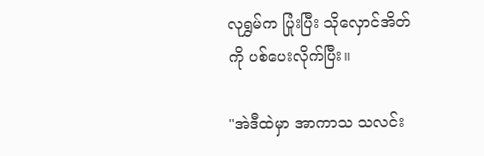လုရွှမ်က ပြုံးပြီး သိုလှောင်အိတ်ကို ပစ်ပေးလိုက်ပြီး။

"အဲဒီထဲမှာ အာကာသ သလင်း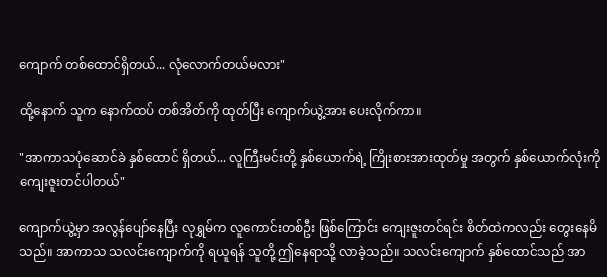ကျောက် တစ်ထောင်ရှိတယ်... လုံလောက်တယ်မလား"

ထို့နောက် သူက နောက်ထပ် တစ်အိတ်ကို ထုတ်ပြီး ကျောက်ယွဲ့အား ပေးလိုက်ကာ။

"အာကာသပုံဆောင်ခဲ နှစ်ထောင် ရှိတယ်... လူကြီးမင်းတို့ နှစ်ယောက်ရဲ့ ကြိုးစားအားထုတ်မှု အတွက် နှစ်ယောက်လုံးကို ကျေးဇူးတင်ပါတယ်"

ကျောက်ယွဲ့မှာ အလွန်ပျော်နေပြီး လုရွှမ်က လူကောင်းတစ်ဦး ဖြစ်ကြောင်း ကျေးဇူးတင်ရင်း စိတ်ထဲကလည်း တွေးနေမိသည်။ အာကာသ သလင်းကျောက်ကို ရယူရန် သူတို့ ဤနေရာသို့ လာခဲ့သည်။ သလင်းကျောက် နှစ်ထောင်သည် အာ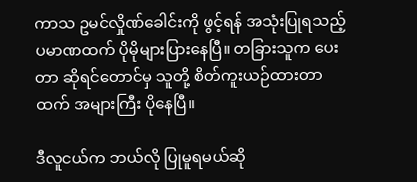ကာသ ဥမင်လှိုဏ်ခေါင်းကို ဖွင့်ရန် အသုံးပြုရသည့် ပမာဏထက် ပိုမိုများပြားနေပြီ။ တခြားသူက ပေးတာ ဆိုရင်တောင်မှ သူတို့ စိတ်ကူးယဉ်ထားတာထက် အများကြီး ပိုနေပြီ။

ဒီလူငယ်က ဘယ်လို ပြုမူရမယ်ဆို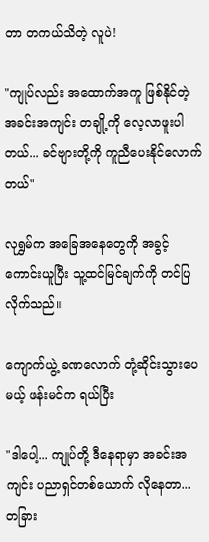တာ တကယ်သိတဲ့ လူပဲ!

"ကျုပ်လည်း အထောက်အကူ ဖြစ်နိုင်တဲ့ အခင်းအကျင်း တချို့ကို လေ့လာဖူးပါတယ်... ခင်ဗျားတို့ကို ကူညီပေးနိုင်လောက်တယ်"

လုရွှမ်က အခြေအနေတွေကို အခွင့်ကောင်းယူပြီး သူ့ထင်မြင်ချက်ကို တင်ပြလိုက်သည်။

ကျောက်ယွဲ့ ခဏလောက် တုံ့ဆိုင်းသွားပေမယ့် ဖန်းမင်က ရယ်ပြီး

"ဒါပေါ့... ကျုပ်တို့ ဒီနေရာမှာ အခင်းအကျင်း ပညာရှင်တစ်ယောက် လိုနေတာ... တခြား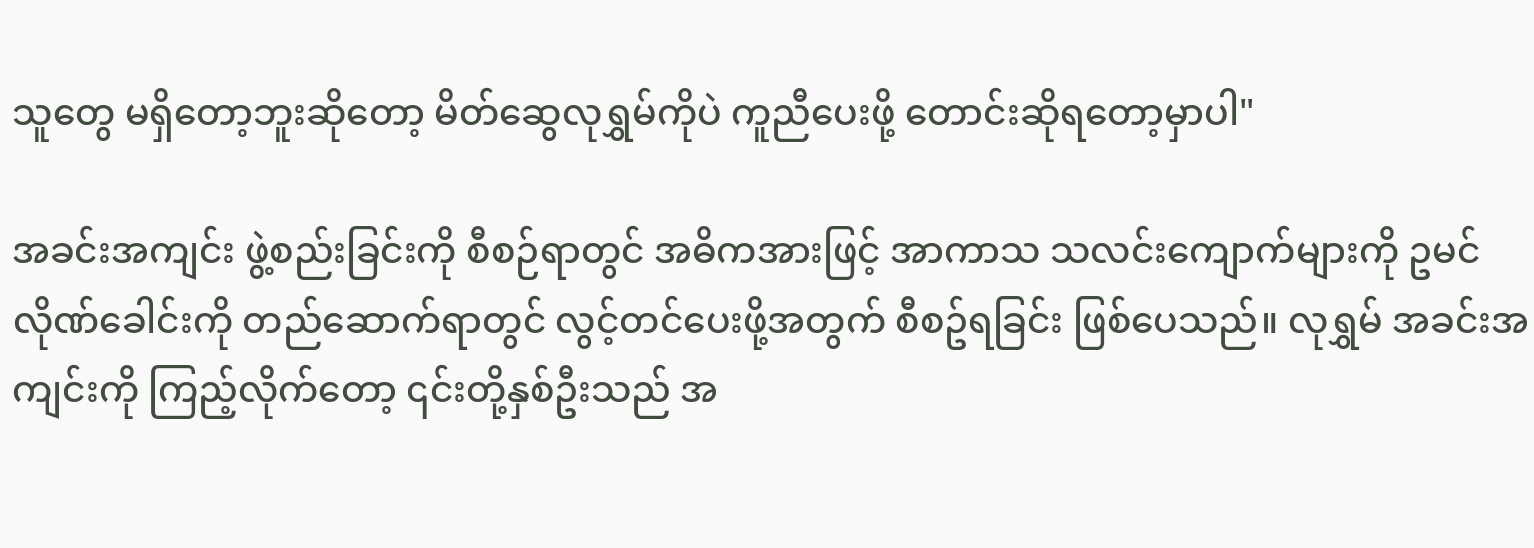သူတွေ မရှိတော့ဘူးဆိုတော့ မိတ်ဆွေလုရွှမ်ကိုပဲ ကူညီပေးဖို့ တောင်းဆိုရတော့မှာပါ"

အခင်းအကျင်း ဖွဲ့စည်းခြင်းကို စီစဉ်ရာတွင် အဓိကအားဖြင့် အာကာသ သလင်းကျောက်များကို ဥမင်လိုဏ်ခေါင်းကို တည်ဆောက်ရာတွင် လွင့်တင်ပေးဖို့အတွက် စီစဥ်ရခြင်း ဖြစ်ပေသည်။ လုရွှမ် အခင်းအကျင်းကို ကြည့်လိုက်တော့ ၎င်းတို့နှစ်ဦးသည် အ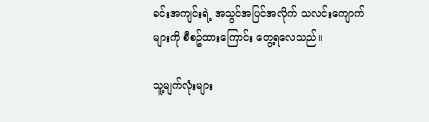ခင်းအကျင်းရဲ့ အသွင်အပြင်အလိုက် သလင်းကျောက်များကို စီစဥ်ထားကြောင်း တွေ့ရလေသည်။

သူ့မျက်လုံးများ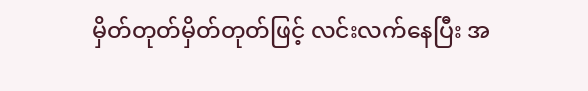မှိတ်တုတ်မှိတ်တုတ်ဖြင့် လင်းလက်နေပြီး အ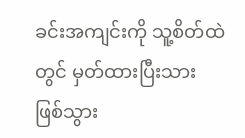ခင်းအကျင်းကို သူ့စိတ်ထဲတွင် မှတ်ထားပြီးသား ဖြစ်သွား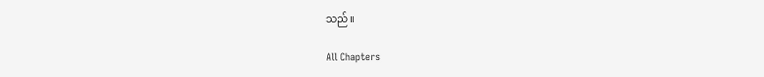သည်။

All Chapters